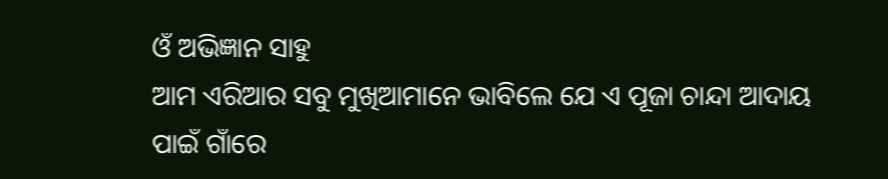ଓଁ ଅଭିଜ୍ଞାନ ସାହୁ
ଆମ ଏରିଆର ସବୁ ମୁଖିଆମାନେ ଭାବିଲେ ଯେ ଏ ପୂଜା ଚାନ୍ଦା ଆଦାୟ ପାଇଁ ଗାଁରେ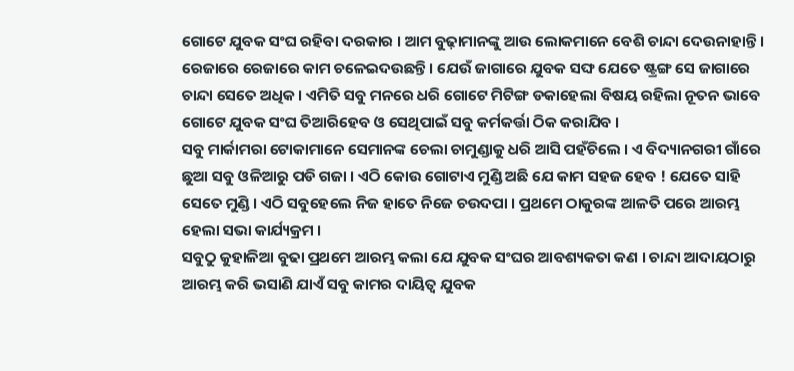ଗୋଟେ ଯୁବକ ସଂଘ ରହିବା ଦରକାର । ଆମ ବୁଢ଼ାମାନଙ୍କୁ ଆଉ ଲୋକମାନେ ବେଶି ଚାନ୍ଦା ଦେଉନାହାନ୍ତି । ରେଜାରେ ରେଜାରେ କାମ ଚଳେଇଦଉଛନ୍ତି । ଯେଉଁ ଜାଗାରେ ଯୁବକ ସଙ୍ଘ ଯେତେ ଷ୍ଟ୍ରଙ୍ଗ ସେ ଜାଗାରେ ଚାନ୍ଦା ସେତେ ଅଧିକ । ଏମିତି ସବୁ ମନରେ ଧରି ଗୋଟେ ମିଟିଙ୍ଗ ଡକାହେଲା ବିଷୟ ରହିଲା ନୂତନ ଭାବେ ଗୋଟେ ଯୁବକ ସଂଘ ତିଆରିହେବ ଓ ସେଥିପାଇଁ ସବୁ କର୍ମକର୍ତ୍ତା ଠିକ କରାଯିବ ।
ସବୁ ମାର୍କାମରା ଟୋକାମାନେ ସେମାନଙ୍କ ଚେଲା ଚାମୁଣ୍ଡାକୁ ଧରି ଆସି ପହଁଚିଲେ । ଏ ବିଦ୍ୟାନଗରୀ ଗାଁରେ ଛୁଆ ସବୁ ଓଳିଆରୁ ପଡି ଗଜା । ଏଠି କୋଉ ଗୋଟାଏ ମୁଣ୍ଡି ଅଛି ଯେ କାମ ସହଜ ହେବ ! ଯେତେ ସାହି ସେତେ ମୁଣ୍ଡି । ଏଠି ସବୁହେଲେ ନିଜ ହାତେ ନିଜେ ଚଉଦପା । ପ୍ରଥମେ ଠାକୁରଙ୍କ ଆଳତି ପରେ ଆରମ୍ଭ ହେଲା ସଭା କାର୍ଯ୍ୟକ୍ରମ ।
ସବୁଠୁ କୁହାଳିଆ ବୁଢା ପ୍ରଥମେ ଆରମ୍ଭ କଲା ଯେ ଯୁବକ ସଂଘର ଆବଶ୍ୟକତା କଣ । ଚାନ୍ଦା ଆଦାୟଠାରୁ ଆରମ୍ଭ କରି ଭସାଣି ଯାଏଁ ସବୁ କାମର ଦାୟିତ୍ୱ ଯୁବକ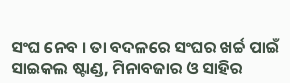ସଂଘ ନେବ । ତା ବଦଳରେ ସଂଘର ଖର୍ଚ୍ଚ ପାଇଁ ସାଇକଲ ଷ୍ଟାଣ୍ଡ, ମିନାବଜାର ଓ ସାହିର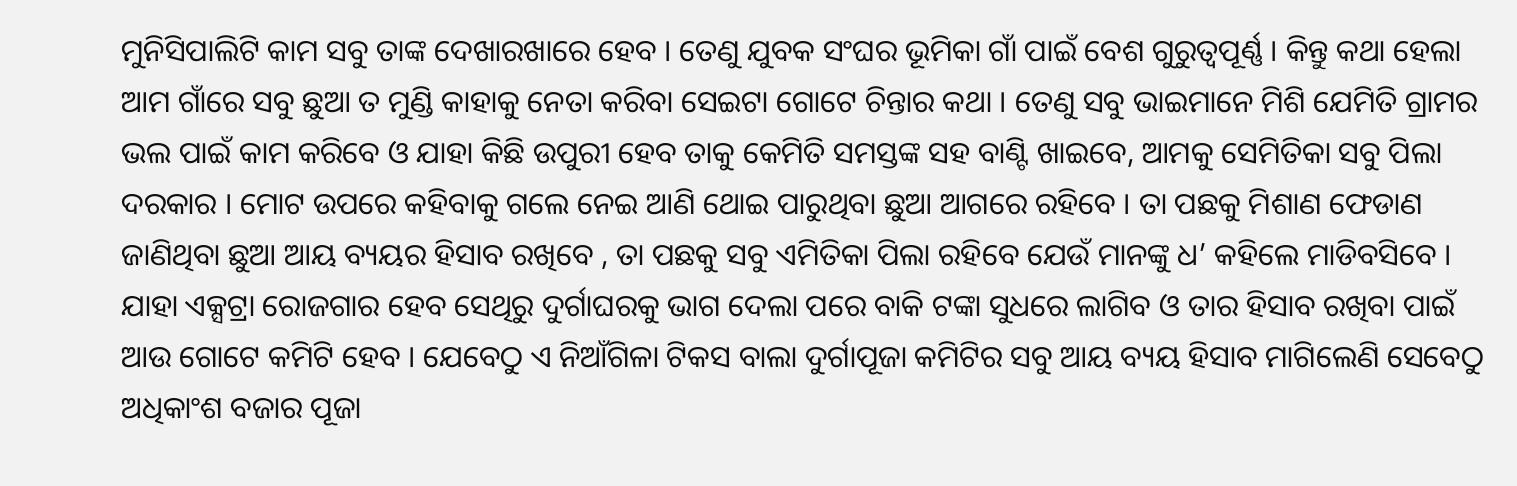ମୁନିସିପାଲିଟି କାମ ସବୁ ତାଙ୍କ ଦେଖାରଖାରେ ହେବ । ତେଣୁ ଯୁବକ ସଂଘର ଭୂମିକା ଗାଁ ପାଇଁ ବେଶ ଗୁରୁତ୍ୱପୂର୍ଣ୍ଣ । କିନ୍ତୁ କଥା ହେଲା ଆମ ଗାଁରେ ସବୁ ଛୁଆ ତ ମୁଣ୍ଡି କାହାକୁ ନେତା କରିବା ସେଇଟା ଗୋଟେ ଚିନ୍ତାର କଥା । ତେଣୁ ସବୁ ଭାଇମାନେ ମିଶି ଯେମିତି ଗ୍ରାମର ଭଲ ପାଇଁ କାମ କରିବେ ଓ ଯାହା କିଛି ଉପୁରୀ ହେବ ତାକୁ କେମିତି ସମସ୍ତଙ୍କ ସହ ବାଣ୍ଟି ଖାଇବେ, ଆମକୁ ସେମିତିକା ସବୁ ପିଲା ଦରକାର । ମୋଟ ଉପରେ କହିବାକୁ ଗଲେ ନେଇ ଆଣି ଥୋଇ ପାରୁଥିବା ଛୁଆ ଆଗରେ ରହିବେ । ତା ପଛକୁ ମିଶାଣ ଫେଡାଣ ଜାଣିଥିବା ଛୁଆ ଆୟ ବ୍ୟୟର ହିସାବ ରଖିବେ , ତା ପଛକୁ ସବୁ ଏମିତିକା ପିଲା ରହିବେ ଯେଉଁ ମାନଙ୍କୁ ଧ’ କହିଲେ ମାଡିବସିବେ । ଯାହା ଏକ୍ସଟ୍ରା ରୋଜଗାର ହେବ ସେଥିରୁ ଦୁର୍ଗାଘରକୁ ଭାଗ ଦେଲା ପରେ ବାକି ଟଙ୍କା ସୁଧରେ ଲାଗିବ ଓ ତାର ହିସାବ ରଖିବା ପାଇଁ ଆଉ ଗୋଟେ କମିଟି ହେବ । ଯେବେଠୁ ଏ ନିଆଁଗିଳା ଟିକସ ବାଲା ଦୁର୍ଗାପୂଜା କମିଟିର ସବୁ ଆୟ ବ୍ୟୟ ହିସାବ ମାଗିଲେଣି ସେବେଠୁ ଅଧିକାଂଶ ବଜାର ପୂଜା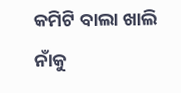କମିଟି ବାଲା ଖାଲି ନାଁକୁ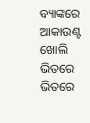ବ୍ୟାଙ୍କରେ ଆକାଉଣ୍ଟ ଖୋଲି ଭିତରେ ଭିତରେ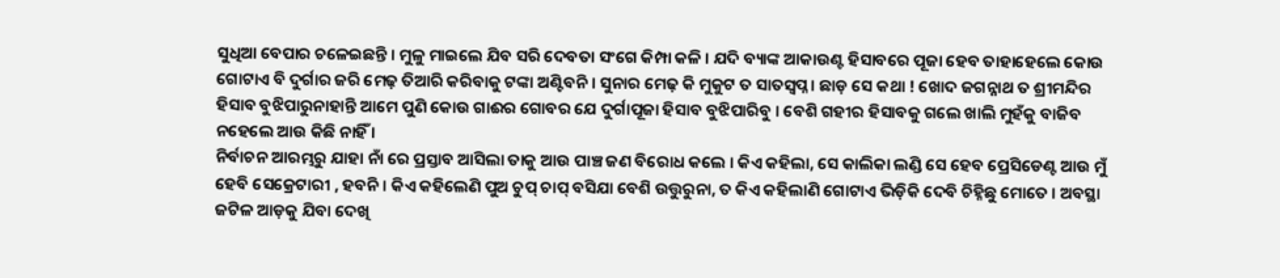ସୁଧିଆ ବେପାର ଚଳେଇଛନ୍ତି । ମୁଳୁ ମାଇଲେ ଯିବ ସରି ଦେବତା ସଂଗେ କିମ୍ପା କଳି । ଯଦି ବ୍ୟାଙ୍କ ଆକାଉଣ୍ଟ ହିସାବରେ ପୂଜା ହେବ ତାହାହେଲେ କୋଉ ଗୋଟାଏ ବି ଦୁର୍ଗାର ଜରି ମେଢ଼ ତିଆରି କରିବାକୁ ଟଙ୍କା ଅଣ୍ଟିବନି । ସୁନାର ମେଢ଼ କି ମୁକୁଟ ତ ସାତସ୍ୱପ୍ନ । ଛାଡ଼ ସେ କଥା ! ଖୋଦ ଜଗନ୍ନାଥ ତ ଶ୍ରୀମନ୍ଦିର ହିସାବ ବୁଝିପାରୁନାହାନ୍ତି ଆମେ ପୁଣି କୋଉ ଗାଈର ଗୋବର ଯେ ଦୁର୍ଗାପୂଜା ହିସାବ ବୁଝିପାରିବୁ । ବେଶି ଗହୀର ହିସାବକୁ ଗଲେ ଖାଲି ମୁହଁକୁ ବାଜିବ ନହେଲେ ଆଉ କିଛି ନାହିଁ ।
ନିର୍ବାଚନ ଆରମ୍ଭରୁ ଯାହା ନାଁ ରେ ପ୍ରସ୍ତାବ ଆସିଲା ତାକୁ ଆଉ ପାଞ୍ଚ ଜଣ ବିରୋଧ କଲେ । କିଏ କହିଲା, ସେ କାଲିକା ଲଣ୍ଡି ସେ ହେବ ପ୍ରେସିଡେଣ୍ଟ ଆଉ ମୁଁ ହେବି ସେକ୍ରେଟାରୀ , ହବନି । କିଏ କହିଲେଣି ପୁଅ ଚୁପ୍ ଚାପ୍ ବସିଯା ବେଶି ଉତ୍ତୁରୁନା, ତ କିଏ କହିଲାଣି ଗୋଟାଏ ଭିଡ଼ିକି ଦେବି ଚିହ୍ନିଛୁ ମୋତେ । ଅବସ୍ଥା ଜଟିଳ ଆଡ଼କୁ ଯିବା ଦେଖି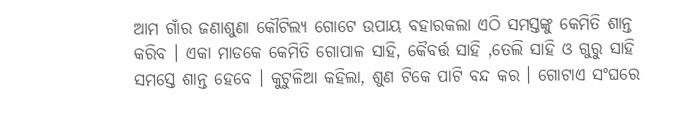ଆମ ଗାଁର ଜଣାଶୁଣା କୌଟିଲ୍ୟ ଗୋଟେ ଉପାୟ ବହାରକଲା ଏଠି ସମସ୍ତଙ୍କୁ କେମିତି ଶାନ୍ତ କରିବ । ଏକା ମାଡକେ କେମିତି ଗୋପାଳ ସାହି, କୈବର୍ତ୍ତ ସାହି ,ତେଲି ସାହି ଓ ଗୁରୁ ସାହି ସମସ୍ତେ ଶାନ୍ତ ହେବେ । କୁଟୁଳିଆ କହିଲା, ଶୁଣ ଟିକେ ପାଟି ବନ୍ଦ କର । ଗୋଟାଏ ସଂଘରେ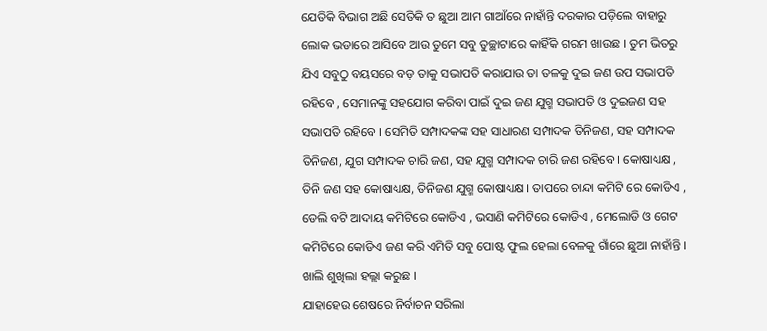ଯେତିକି ବିଭାଗ ଅଛି ସେତିକି ତ ଛୁଆ ଆମ ଗାଆଁରେ ନାହାଁନ୍ତି ଦରକାର ପଡ଼ିଲେ ବାହାରୁ ଲୋକ ଭଡାରେ ଆସିବେ ଆଉ ତୁମେ ସବୁ ତୁଚ୍ଛାଟାରେ କାହିଁକି ଗରମ ଖାଉଛ । ତୁମ ଭିତରୁ ଯିଏ ସବୁଠୁ ବୟସରେ ବଡ଼ ତାକୁ ସଭାପତି କରାଯାଉ ତା ତଳକୁ ଦୁଇ ଜଣ ଉପ ସଭାପତି ରହିବେ , ସେମାନଙ୍କୁ ସହଯୋଗ କରିବା ପାଇଁ ଦୁଇ ଜଣ ଯୁଗ୍ମ ସଭାପତି ଓ ଦୁଇଜଣ ସହ ସଭାପତି ରହିବେ । ସେମିତି ସମ୍ପାଦକଙ୍କ ସହ ସାଧାରଣ ସମ୍ପାଦକ ତିନିଜଣ, ସହ ସମ୍ପାଦକ ତିନିଜଣ, ଯୁଗ ସମ୍ପାଦକ ଚାରି ଜଣ, ସହ ଯୁଗ୍ମ ସମ୍ପାଦକ ଚାରି ଜଣ ରହିବେ । କୋଷାଧ୍ୟକ୍ଷ , ତିନି ଜଣ ସହ କୋଷାଧ୍ୟକ୍ଷ, ତିନିଜଣ ଯୁଗ୍ମ କୋଷାଧ୍ୟକ୍ଷ । ତାପରେ ଚାନ୍ଦା କମିଟି ରେ କୋଡିଏ , ଡେଲି ବଟି ଆଦାୟ କମିଟିରେ କୋଡିଏ , ଭସାଣି କମିଟିରେ କୋଡିଏ , ମେଲୋଡି ଓ ଗେଟ କମିଟିରେ କୋଡିଏ ଜଣ କରି ଏମିତି ସବୁ ପୋଷ୍ଟ ଫୁଲ ହେଲା ବେଳକୁ ଗାଁରେ ଛୁଆ ନାହାଁନ୍ତି । ଖାଲି ଶୁଖିଲା ହଲ୍ଲା କରୁଛ ।
ଯାହାହେଉ ଶେଷରେ ନିର୍ବାଚନ ସରିଲା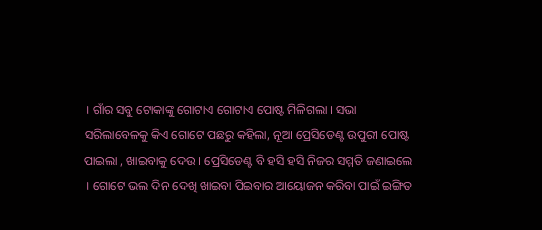। ଗାଁର ସବୁ ଟୋକାଙ୍କୁ ଗୋଟାଏ ଗୋଟାଏ ପୋଷ୍ଟ ମିଳିଗଲା । ସଭା ସରିଲାବେଳକୁ କିଏ ଗୋଟେ ପଛରୁ କହିଲା, ନୂଆ ପ୍ରେସିଡେଣ୍ଟ ଉପୁରୀ ପୋଷ୍ଟ ପାଇଲା , ଖାଇବାକୁ ଦେଉ । ପ୍ରେସିଡେଣ୍ଟ ବି ହସି ହସି ନିଜର ସମ୍ମତି ଜଣାଇଲେ । ଗୋଟେ ଭଲ ଦିନ ଦେଖି ଖାଇବା ପିଇବାର ଆୟୋଜନ କରିବା ପାଇଁ ଇଙ୍ଗିତ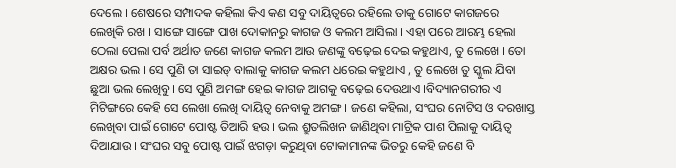ଦେଲେ । ଶେଷରେ ସମ୍ପାଦକ କହିଲା କିଏ କଣ ସବୁ ଦାୟିତ୍ୱରେ ରହିଲେ ତାକୁ ଗୋଟେ କାଗଜରେ ଲେଖିକି ରଖ । ସାଙ୍ଗେ ସାଙ୍ଗେ ପାଖ ଦୋକାନରୁ କାଗଜ ଓ କଲମ ଆସିଲା । ଏହା ପରେ ଆରମ୍ଭ ହେଲା ଠେଲା ପେଲା ପର୍ବ ଅର୍ଥାତ ଜଣେ କାଗଜ କଲମ ଆଉ ଜଣଙ୍କୁ ବଢ଼େଇ ଦେଇ କହୁଥାଏ, ତୁ ଲେଖେ । ତୋ ଅକ୍ଷର ଭଲ । ସେ ପୁଣି ତା ସାଇଡ୍ ବାଲାକୁ କାଗଜ କଲମ ଧରେଇ କହୁଥାଏ , ତୁ ଲେଖେ ତୁ ସ୍କୁଲ ଯିବା ଛୁଆ ଭଲ ଲେଖିବୁ। ସେ ପୁଣି ଅମଙ୍ଗ ହେଇ କାଗଜ ଆଗକୁ ବଢ଼େଇ ଦେଉଥାଏ ।ବିଦ୍ୟାନଗରୀର ଏ ମିଟିଙ୍ଗରେ କେହି ସେ ଲେଖା ଲେଖି ଦାୟିତ୍ୱ ନେବାକୁ ଅମଙ୍ଗ । ଜଣେ କହିଲା, ସଂଘର ନୋଟିସ ଓ ଦରଖାସ୍ତ ଲେଖିବା ପାଇଁ ଗୋଟେ ପୋଷ୍ଟ ତିଆରି ହଉ । ଭଲ ଶ୍ରୁତଲିଖନ ଜାଣିଥିବା ମାଟ୍ରିକ ପାଶ ପିଲାକୁ ଦାୟିତ୍ୱ ଦିଆଯାଉ । ସଂଘର ସବୁ ପୋଷ୍ଟ ପାଇଁ ଝଗଡ଼ା କରୁଥିବା ଟୋକାମାନଙ୍କ ଭିତରୁ କେହି ଜଣେ ବି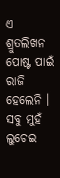ଏ ଶ୍ରୁତଲିଖନ ପୋଷ୍ଟ ପାଇଁ ରାଜି ହେଲେନି । ସବୁ ମୁହଁ ଲୁଚେଇ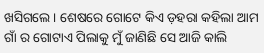ଖସିଗଲେ । ଶେଷରେ ଗୋଟେ କିଏ ଡ଼ହରା କହିଲା ଆମ ଗାଁ ର ଗୋଟାଏ ପିଲାକୁ ମୁଁ ଜାଣିଛି ସେ ଆଜି କାଲି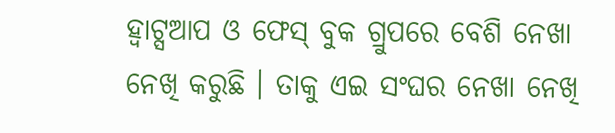ହ୍ଵାଟ୍ସଆପ ଓ ଫେସ୍ ବୁକ ଗ୍ରୁପରେ ବେଶି ନେଖା ନେଖି କରୁଛି । ତାକୁ ଏଇ ସଂଘର ନେଖା ନେଖି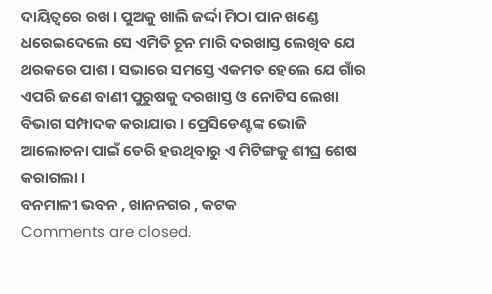ଦାୟିତ୍ୱରେ ରଖ । ପୁଅକୁ ଖାଲି ଜର୍ଦ୍ଦା ମିଠା ପାନ ଖଣ୍ଡେ ଧରେଇଦେଲେ ସେ ଏମିତି ଚୂନ ମାରି ଦରଖାସ୍ତ ଲେଖିବ ଯେ ଥରକରେ ପାଶ । ସଭାରେ ସମସ୍ତେ ଏକମତ ହେଲେ ଯେ ଗାଁର ଏପରି ଜଣେ ବାଣୀ ପୁରୁଷକୁ ଦରଖାସ୍ତ ଓ ନୋଟିସ ଲେଖା ବିଭାଗ ସମ୍ପାଦକ କରାଯାଉ । ପ୍ରେସିଡେଣ୍ଟଙ୍କ ଭୋଜି ଆଲୋଚନା ପାଇଁ ଡେରି ହଉଥିବାରୁ ଏ ମିଟିଙ୍ଗକୁ ଶୀଘ୍ର ଶେଷ କରାଗଲା ।
ବନମାଳୀ ଭବନ , ଖାନନଗର , କଟକ
Comments are closed.